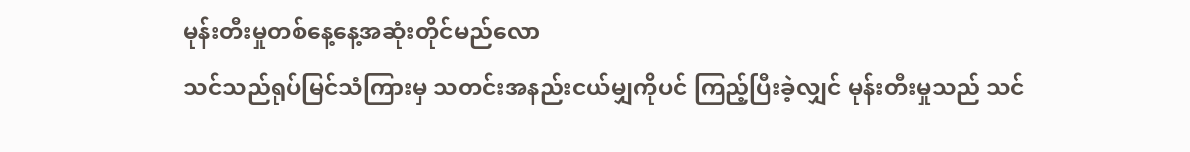မုန်းတီးမှုတစ်နေ့နေ့အဆုံးတိုင်မည်လော
သင်သည်ရုပ်မြင်သံကြားမှ သတင်းအနည်းငယ်မျှကိုပင် ကြည့်ပြီးခဲ့လျှင် မုန်းတီးမှုသည် သင်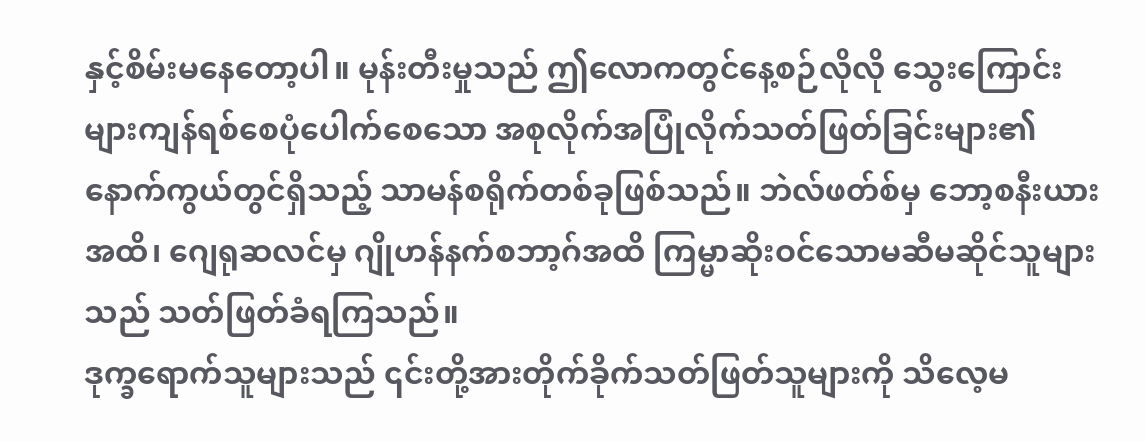နှင့်စိမ်းမနေတော့ပါ။ မုန်းတီးမှုသည် ဤလောကတွင်နေ့စဉ်လိုလို သွေးကြောင်းများကျန်ရစ်စေပုံပေါက်စေသော အစုလိုက်အပြုံလိုက်သတ်ဖြတ်ခြင်းများ၏ နောက်ကွယ်တွင်ရှိသည့် သာမန်စရိုက်တစ်ခုဖြစ်သည်။ ဘဲလ်ဖတ်စ်မှ ဘော့စနီးယားအထိ၊ ဂျေရုဆလင်မှ ဂျိုဟန်နက်စဘာ့ဂ်အထိ ကြမ္မာဆိုးဝင်သောမဆီမဆိုင်သူများသည် သတ်ဖြတ်ခံရကြသည်။
ဒုက္ခရောက်သူများသည် ၎င်းတို့အားတိုက်ခိုက်သတ်ဖြတ်သူများကို သိလေ့မ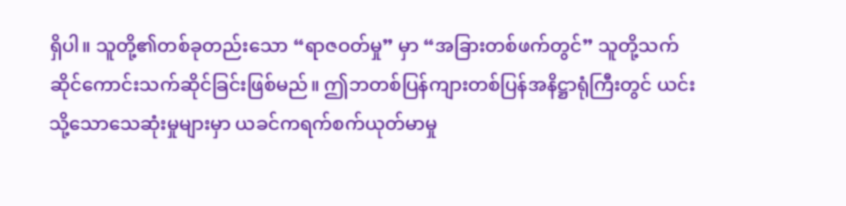ရှိပါ။ သူတို့၏တစ်ခုတည်းသော “ရာဇဝတ်မှု” မှာ “အခြားတစ်ဖက်တွင်” သူတို့သက်ဆိုင်ကောင်းသက်ဆိုင်ခြင်းဖြစ်မည်။ ဤဘတစ်ပြန်ကျားတစ်ပြန်အနိဋ္ဌာရုံကြီးတွင် ယင်းသို့သောသေဆုံးမှုများမှာ ယခင်ကရက်စက်ယုတ်မာမှု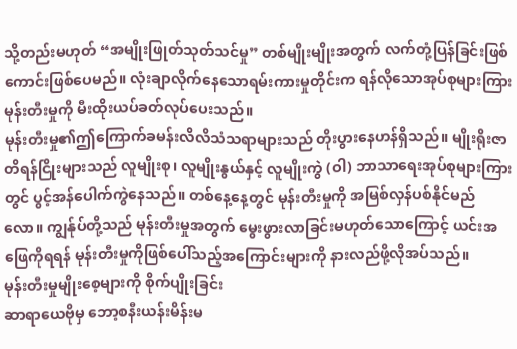သို့တည်းမဟုတ် “အမျိုးဖြုတ်သုတ်သင်မှု” တစ်မျိုးမျိုးအတွက် လက်တုံ့ပြန်ခြင်းဖြစ်ကောင်းဖြစ်ပေမည်။ လုံးချာလိုက်နေသောရမ်းကားမှုတိုင်းက ရန်လိုသောအုပ်စုများကြား မုန်းတီးမှုကို မီးထိုးယပ်ခတ်လုပ်ပေးသည်။
မုန်းတီးမှု၏ဤကြောက်ခမန်းလိလိသံသရာများသည် တိုးပွားနေဟန်ရှိသည်။ မျိုးရိုးဇာတိရန်ငြိုးများသည် လူမျိုးစု၊ လူမျိုးနွယ်နှင့် လူမျိုးကွဲ (ဝါ) ဘာသာရေးအုပ်စုများကြားတွင် ပွင့်အန်ပေါက်ကွဲနေသည်။ တစ်နေ့နေ့တွင် မုန်းတီးမှုကို အမြစ်လှန်ပစ်နိုင်မည်လော။ ကျွန်ုပ်တို့သည် မုန်းတီးမှုအတွက် မွေးဖွားလာခြင်းမဟုတ်သောကြောင့် ယင်းအဖြေကိုရရန် မုန်းတီးမှုကိုဖြစ်ပေါ်သည့်အကြောင်းများကို နားလည်ဖို့လိုအပ်သည်။
မုန်းတီးမှုမျိုးစေ့များကို စိုက်ပျိုးခြင်း
ဆာရာယေဗိုမှ ဘော့စနီးယန်းမိန်းမ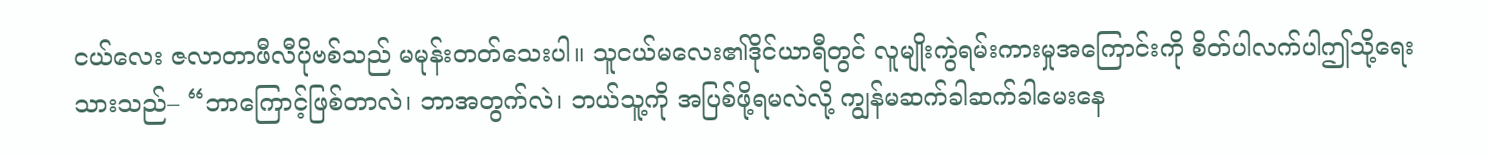ငယ်လေး ဇလာတာဖီလီပိုဗစ်သည် မမုန်းတတ်သေးပါ။ သူငယ်မလေး၏ဒိုင်ယာရီတွင် လူမျိုးကွဲရမ်းကားမှုအကြောင်းကို စိတ်ပါလက်ပါဤသို့ရေးသားသည်– “ဘာကြောင့်ဖြစ်တာလဲ၊ ဘာအတွက်လဲ၊ ဘယ်သူ့ကို အပြစ်ဖို့ရမလဲလို့ ကျွန်မဆက်ခါဆက်ခါမေးနေ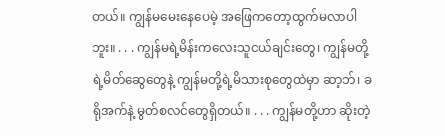တယ်။ ကျွန်မမေးနေပေမဲ့ အဖြေကတော့ထွက်မလာပါဘူး။ . . . ကျွန်မရဲ့မိန်းကလေးသူငယ်ချင်းတွေ၊ ကျွန်မတို့ရဲ့မိတ်ဆွေတွေနဲ့ ကျွန်မတို့ရဲ့မိသားစုတွေထဲမှာ ဆာ့ဘ်၊ ခရိုအက်နဲ့ မွတ်စလင်တွေရှိတယ်။ . . . ကျွန်မတို့ဟာ ဆိုးတဲ့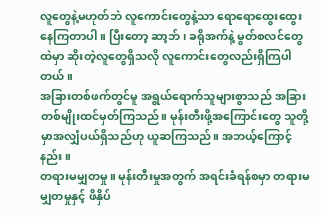လူတွေနဲ့မဟုတ်ဘဲ လူကောင်းတွေနဲ့သာ ရောရောထွေးထွေးနေကြတာပါ။ ပြီးတော့ ဆာ့ဘ်၊ ခရိုအက်နဲ့ မွတ်စလင်တွေထဲမှာ ဆိုးတဲ့လူတွေရှိသလို လူကောင်းတွေလည်းရှိကြပါတယ်။
အခြားတစ်ဖက်တွင်မူ အရွယ်ရောက်သူများစွာသည် အခြားတစ်မျိုးထင်မှတ်ကြသည်။ မုန်းတီးဖို့အကြောင်းတွေ သူတို့မှာအလျှံပယ်ရှိသည်ဟု ယူဆကြသည်။ အဘယ့်ကြောင့်နည်း။
တရားမမျှတမှု။ မုန်းတီးမှုအတွက် အရင်းခံရန်စမှာ တရားမမျှတမှုနှင့် ဖိနှိပ်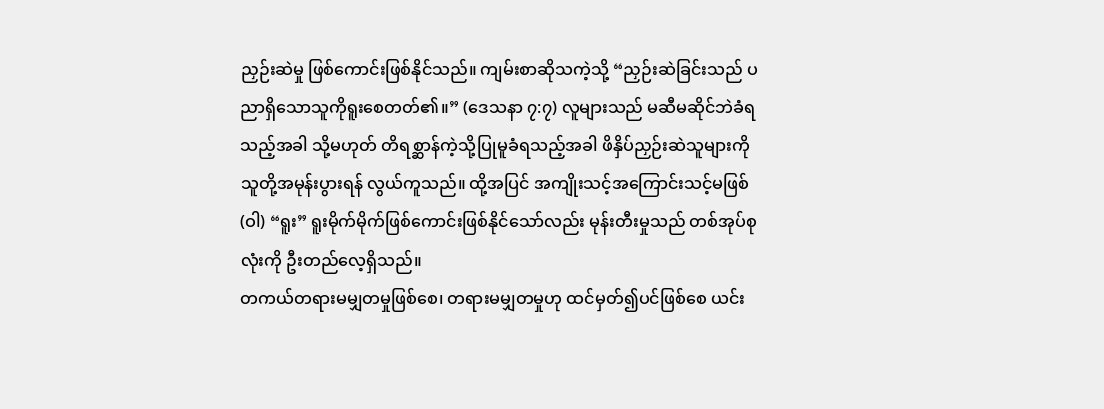ညှဉ်းဆဲမှု ဖြစ်ကောင်းဖြစ်နိုင်သည်။ ကျမ်းစာဆိုသကဲ့သို့ “ညှဉ်းဆဲခြင်းသည် ပညာရှိသောသူကိုရူးစေတတ်၏။” (ဒေသနာ ၇:၇) လူများသည် မဆီမဆိုင်ဘဲခံရသည့်အခါ သို့မဟုတ် တိရစ္ဆာန်ကဲ့သို့ပြုမူခံရသည့်အခါ ဖိနှိပ်ညှဉ်းဆဲသူများကို သူတို့အမုန်းပွားရန် လွယ်ကူသည်။ ထို့အပြင် အကျိုးသင့်အကြောင်းသင့်မဖြစ် (ဝါ) “ရူး” ရူးမိုက်မိုက်ဖြစ်ကောင်းဖြစ်နိုင်သော်လည်း မုန်းတီးမှုသည် တစ်အုပ်စုလုံးကို ဦးတည်လေ့ရှိသည်။
တကယ်တရားမမျှတမှုဖြစ်စေ၊ တရားမမျှတမှုဟု ထင်မှတ်၍ပင်ဖြစ်စေ ယင်း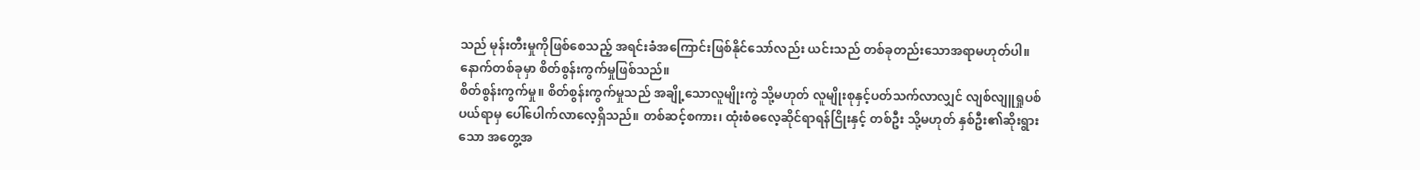သည် မုန်းတီးမှုကိုဖြစ်စေသည့် အရင်းခံအကြောင်းဖြစ်နိုင်သော်လည်း ယင်းသည် တစ်ခုတည်းသောအရာမဟုတ်ပါ။ နောက်တစ်ခုမှာ စိတ်စွန်းကွက်မှုဖြစ်သည်။
စိတ်စွန်းကွက်မှု။ စိတ်စွန်းကွက်မှုသည် အချို့သောလူမျိုးကွဲ သို့မဟုတ် လူမျိုးစုနှင့်ပတ်သက်လာလျှင် လျစ်လျူရှုပစ်ပယ်ရာမှ ပေါ်ပေါက်လာလေ့ရှိသည်။ တစ်ဆင့်စကား၊ ထုံးစံဓလေ့ဆိုင်ရာရန်ငြိုးနှင့် တစ်ဦး သို့မဟုတ် နှစ်ဦး၏ဆိုးရွားသော အတွေ့အ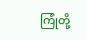ကြုံတို့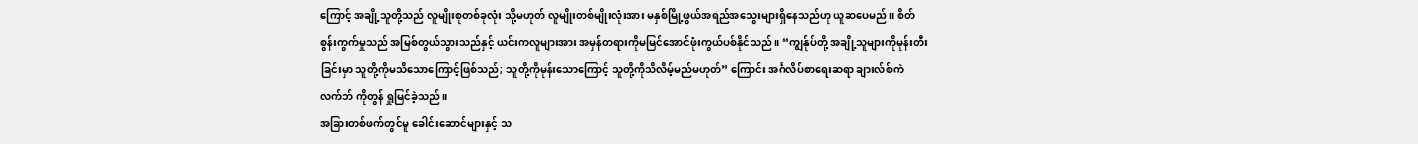ကြောင့် အချို့သူတို့သည် လူမျိုးစုတစ်ခုလုံး သို့မဟုတ် လူမျိုးတစ်မျိုးလုံးအား မနှစ်မြို့ဖွယ်အရည်အသွေးများရှိနေသည်ဟု ယူဆပေမည်။ စိတ်စွန်းကွက်မှုသည် အမြစ်တွယ်သွားသည်နှင့် ယင်းကလူများအား အမှန်တရားကိုမမြင်အောင်ဖုံးကွယ်ပစ်နိုင်သည်။ “ကျွန်ုပ်တို့ အချို့သူများကိုမုန်းတီးခြင်းမှာ သူတို့ကိုမသိသောကြောင့်ဖြစ်သည်; သူတို့ကိုမုန်းသောကြောင့် သူတို့ကိုသိလိမ့်မည်မဟုတ်” ကြောင်း အင်္ဂလိပ်စာရေးဆရာ ချားလ်စ်ကဲလက်ဘ် ကိုတွန် ရှုမြင်ခဲ့သည်။
အခြားတစ်ဖက်တွင်မူ ခေါင်းဆောင်များနှင့် သ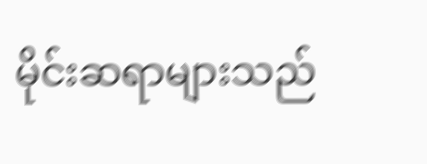မိုင်းဆရာများသည်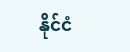နိုင်ငံ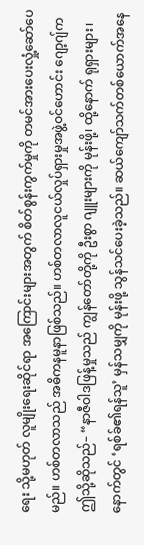ရေး သို့မဟုတ် လူမျိုးရေးဆိုင်ရာ အကြောင်းများအတွက် စိတ်စွန်းကွက်မှုကို တမင်အားပေးလှုံ့ဆော်ပေမည်။ ဟစ်တလာသည် အဓိကနမူနာဖြစ်သည်။ ဟစ်တလာလူငယ်လှုပ်ရှားမှုအဖွဲ့ဝင်ဟောင်း ဂျော့ဂျ်က ဤသို့ဆိုသည်– “နာဇီဝါဒဖြန့်မှုသည် ကျွန်တော်တို့ကို ဦးစွာ ဂျူးများကို မုန်းဖို့၊ ထို့နောက် ရုရှားများ၊ နောက်တွင် ‘ရစ်ခ်၏ရန်သူ’ မှန်သမျှကို မုန်းဖို့ သွန်သင်ပေးခဲ့သည်။ ဆယ်ကျော်သက်တစ်ယောက်အနေ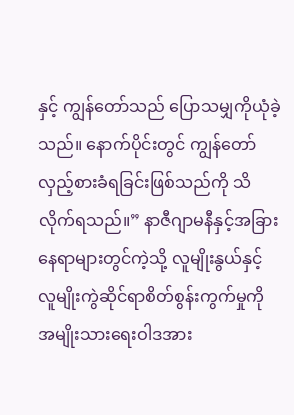နှင့် ကျွန်တော်သည် ပြောသမျှကိုယုံခဲ့သည်။ နောက်ပိုင်းတွင် ကျွန်တော်လှည့်စားခံရခြင်းဖြစ်သည်ကို သိလိုက်ရသည်။” နာဇီဂျာမနီနှင့်အခြားနေရာများတွင်ကဲ့သို့ လူမျိုးနွယ်နှင့် လူမျိုးကွဲဆိုင်ရာစိတ်စွန်းကွက်မှုကို အမျိုးသားရေးဝါဒအား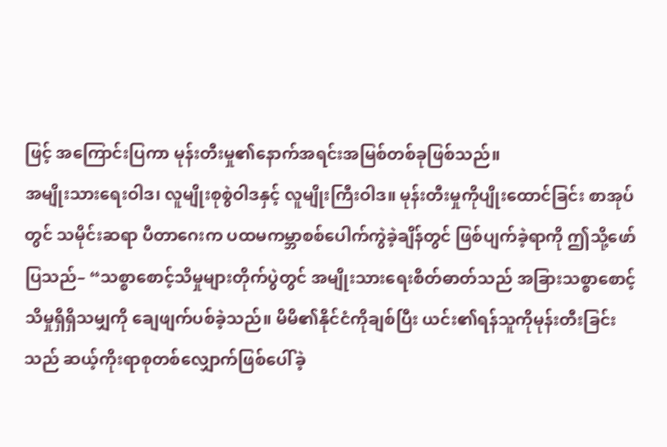ဖြင့် အကြောင်းပြကာ မုန်းတီးမှု၏နောက်အရင်းအမြစ်တစ်ခုဖြစ်သည်။
အမျိုးသားရေးဝါဒ၊ လူမျိုးစုစွဲဝါဒနှင့် လူမျိုးကြီးဝါဒ။ မုန်းတီးမှုကိုပျိုးထောင်ခြင်း စာအုပ်တွင် သမိုင်းဆရာ ပီတာဂေးက ပထမကမ္ဘာစစ်ပေါက်ကွဲခဲ့ချိန်တွင် ဖြစ်ပျက်ခဲ့ရာကို ဤသို့ဖော်ပြသည်– “သစ္စာစောင့်သိမှုများတိုက်ပွဲတွင် အမျိုးသားရေးစိတ်ဓာတ်သည် အခြားသစ္စာစောင့်သိမှုရှိရှိသမျှကို ချေဖျက်ပစ်ခဲ့သည်။ မိမိ၏နိုင်ငံကိုချစ်ပြီး ယင်း၏ရန်သူကိုမုန်းတီးခြင်းသည် ဆယ့်ကိုးရာစုတစ်လျှောက်ဖြစ်ပေါ်ခဲ့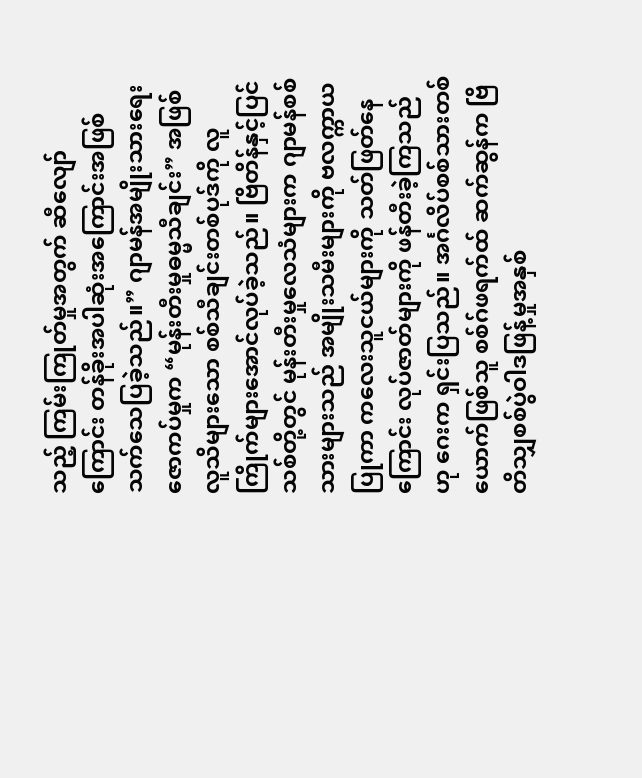သည့် ကြမ်းကြုတ်မှုအတွက် ဆီလျော်ကြောင်း တန်ခိုးအပါဆုံးအကြောင်းအဖြစ် သက်သေပြခဲ့သည်။” ဂျာမန်အမျိုးသားရေးဇောကပ်မှုက “မုန်းတီးမှုဓမ္မသီချင်း” အဖြစ်လူသိများသော စစ်သီချင်းတစ်ပုဒ်ကို လူကြိုက်များအောင်လုပ်ခဲ့သည်။ ဗြိတိန်နှင့်ပြင်သစ်တို့တွင် မုန်းတီးမှုလေသံများက ဂျာမန်စစ်သားများသည် အမျိုးသမီးများကို ဗလက္ကာယပြုကာ ကလေးသူငယ်များကို သတ်ဖြတ်နေကြောင်း လုပ်ဇာတ်များကို ဖန်တီးခဲ့ကြသည်ဟု ဂေးက ရှင်းပြသည်။ အင်္ဂလိပ်စစ်သားတစ်ယောက်ဖြစ်သူ စစ်ဂ်ဖရက်ထ် ဆက်ဆွန်က ဗြိတိသျှစစ်ပွဲဝါဒဖြန့်မှုအနှစ်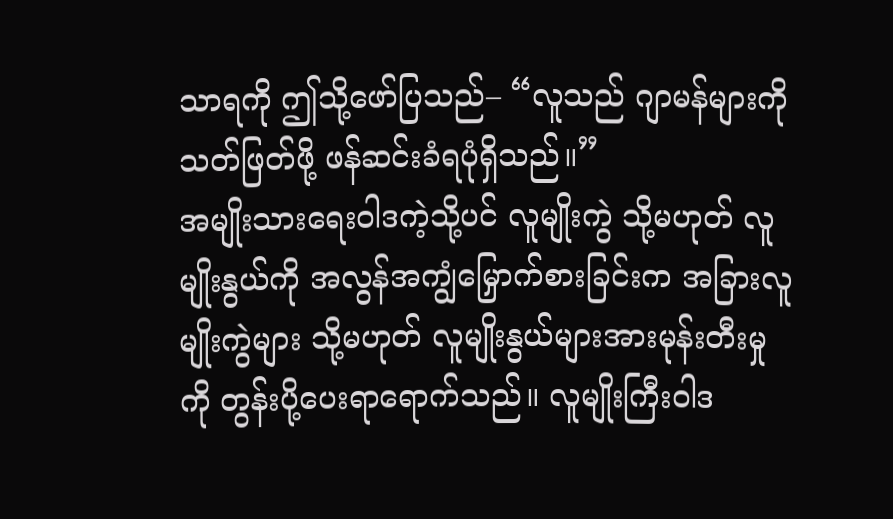သာရကို ဤသို့ဖော်ပြသည်– “လူသည် ဂျာမန်များကို သတ်ဖြတ်ဖို့ ဖန်ဆင်းခံရပုံရှိသည်။”
အမျိုးသားရေးဝါဒကဲ့သို့ပင် လူမျိုးကွဲ သို့မဟုတ် လူမျိုးနွယ်ကို အလွန်အကျွံမြှောက်စားခြင်းက အခြားလူမျိုးကွဲများ သို့မဟုတ် လူမျိုးနွယ်များအားမုန်းတီးမှုကို တွန်းပို့ပေးရာရောက်သည်။ လူမျိုးကြီးဝါဒ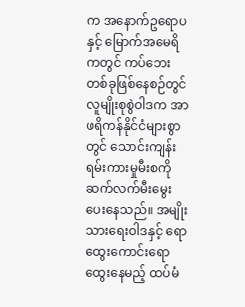က အနောက်ဥရောပနှင့် မြောက်အမေရိကတွင် ကပ်ဘေးတစ်ခုဖြစ်နေစဉ်တွင် လူမျိုးစုစွဲဝါဒက အာဖရိကန်နိုင်ငံများစွာတွင် သောင်းကျန်းရမ်းကားမှုမီးစကို ဆက်လက်မီးမွေးပေးနေသည်။ အမျိုးသားရေးဝါဒနှင့် ရောထွေးကောင်းရောထွေးနေမည့် ထပ်မံ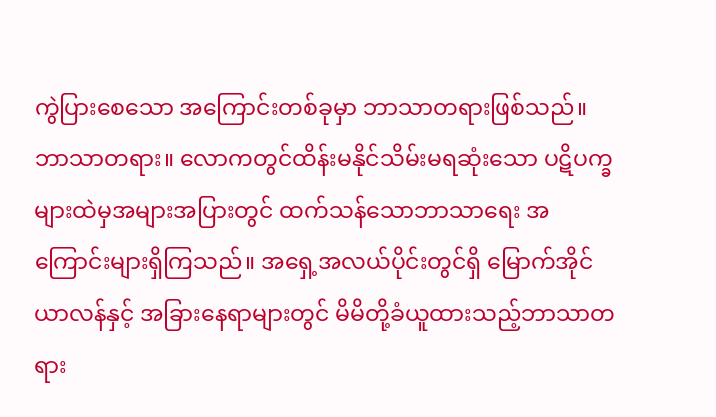ကွဲပြားစေသော အကြောင်းတစ်ခုမှာ ဘာသာတရားဖြစ်သည်။
ဘာသာတရား။ လောကတွင်ထိန်းမနိုင်သိမ်းမရဆုံးသော ပဋိပက္ခများထဲမှအများအပြားတွင် ထက်သန်သောဘာသာရေး အကြောင်းများရှိကြသည်။ အရှေ့အလယ်ပိုင်းတွင်ရှိ မြောက်အိုင်ယာလန်နှင့် အခြားနေရာများတွင် မိမိတို့ခံယူထားသည့်ဘာသာတရား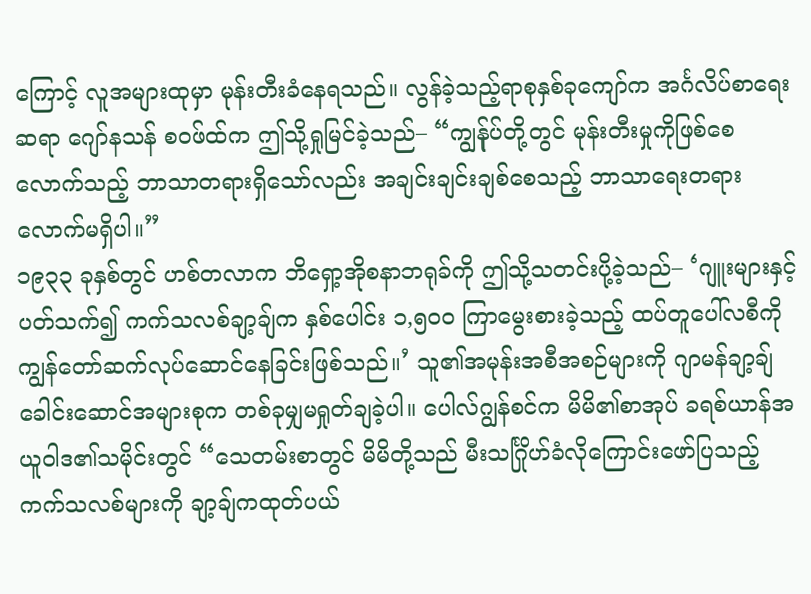ကြောင့် လူအများထုမှာ မုန်းတီးခံနေရသည်။ လွန်ခဲ့သည့်ရာစုနှစ်ခုကျော်က အင်္ဂလိပ်စာရေးဆရာ ဂျော်နသန် စဝဖ်ထ်က ဤသို့ရှုမြင်ခဲ့သည်– “ကျွန်ုပ်တို့တွင် မုန်းတီးမှုကိုဖြစ်စေလောက်သည့် ဘာသာတရားရှိသော်လည်း အချင်းချင်းချစ်စေသည့် ဘာသာရေးတရားလောက်မရှိပါ။”
၁၉၃၃ ခုနှစ်တွင် ဟစ်တလာက ဘိရှော့အိုစနာဘရုခ်ကို ဤသို့သတင်းပို့ခဲ့သည်– ‘ဂျူးများနှင့်ပတ်သက်၍ ကက်သလစ်ချာ့ချ်က နှစ်ပေါင်း ၁,၅၀၀ ကြာမွေးစားခဲ့သည့် ထပ်တူပေါ်လစီကို ကျွန်တော်ဆက်လုပ်ဆောင်နေခြင်းဖြစ်သည်။’ သူ၏အမုန်းအစီအစဉ်များကို ဂျာမန်ချာ့ချ်ခေါင်းဆောင်အများစုက တစ်ခုမျှမရှုတ်ချခဲ့ပါ။ ပေါလ်ဂျွန်စင်က မိမိ၏စာအုပ် ခရစ်ယာန်အယူဝါဒ၏သမိုင်းတွင် “သေတမ်းစာတွင် မိမိတို့သည် မီးသင်္ဂြိုဟ်ခံလိုကြောင်းဖော်ပြသည့် ကက်သလစ်များကို ချာ့ချ်ကထုတ်ပယ်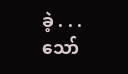ခဲ့ . . . သော်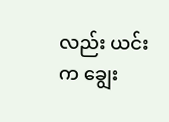လည်း ယင်းက ချွေး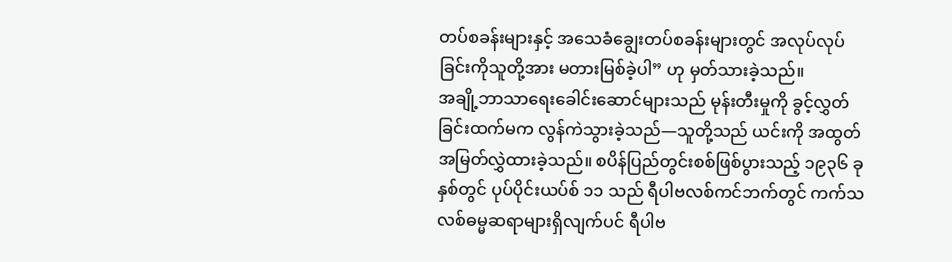တပ်စခန်းများနှင့် အသေခံချွေးတပ်စခန်းများတွင် အလုပ်လုပ်ခြင်းကိုသူတို့အား မတားမြစ်ခဲ့ပါ” ဟု မှတ်သားခဲ့သည်။
အချို့ဘာသာရေးခေါင်းဆောင်များသည် မုန်းတီးမှုကို ခွင့်လွှတ်ခြင်းထက်မက လွန်ကဲသွားခဲ့သည်—သူတို့သည် ယင်းကို အထွတ်အမြတ်လွှဲထားခဲ့သည်။ စပိန်ပြည်တွင်းစစ်ဖြစ်ပွားသည့် ၁၉၃၆ ခုနှစ်တွင် ပုပ်ပိုင်းယပ်စ် ၁၁ သည် ရီပါဗလစ်ကင်ဘက်တွင် ကက်သလစ်ဓမ္မဆရာများရှိလျက်ပင် ရီပါဗ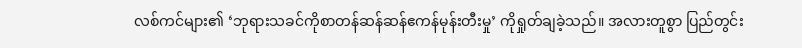လစ်ကင်များ၏ ‘ဘုရားသခင်ကိုစာတန်ဆန်ဆန်ဧကန်မုန်းတီးမှု’ ကိုရှုတ်ချခဲ့သည်။ အလားတူစွာ ပြည်တွင်း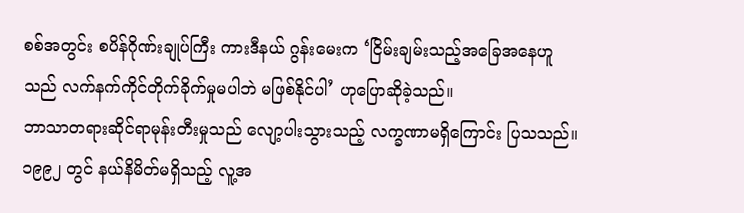စစ်အတွင်း စပိန်ဂိုဏ်းချုပ်ကြီး ကားဒီနယ် ဂွန်းမေးက ‘ငြိမ်းချမ်းသည့်အခြေအနေဟူသည် လက်နက်ကိုင်တိုက်ခိုက်မှုမပါဘဲ မဖြစ်နိုင်ပါ’ ဟုပြောဆိုခဲ့သည်။
ဘာသာတရားဆိုင်ရာမုန်းတီးမှုသည် လျော့ပါးသွားသည့် လက္ခဏာမရှိကြောင်း ပြသသည်။ ၁၉၉၂ တွင် နယ်နိမိတ်မရှိသည့် လူ့အ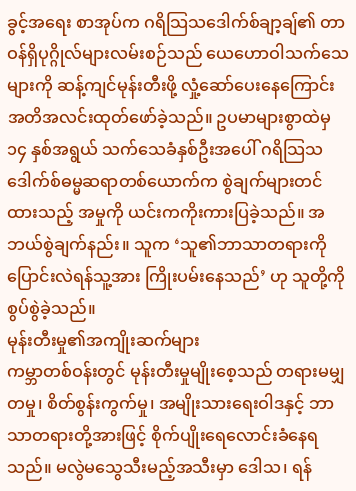ခွင့်အရေး စာအုပ်က ဂရိသြသဒေါက်စ်ချာ့ချ်၏ တာဝန်ရှိပုဂ္ဂိုလ်များလမ်းစဉ်သည် ယေဟောဝါသက်သေများကို ဆန့်ကျင်မုန်းတီးဖို့ လှုံ့ဆော်ပေးနေကြောင်း အတိအလင်းထုတ်ဖော်ခဲ့သည်။ ဥပမာများစွာထဲမှ ၁၄ နှစ်အရွယ် သက်သေခံနှစ်ဦးအပေါ် ဂရိသြသဒေါက်စ်ဓမ္မဆရာတစ်ယောက်က စွဲချက်များတင်ထားသည့် အမှုကို ယင်းကကိုးကားပြခဲ့သည်။ အဘယ်စွဲချက်နည်း။ သူက ‘သူ၏ဘာသာတရားကို ပြောင်းလဲရန်သူ့အား ကြိုးပမ်းနေသည်’ ဟု သူတို့ကို စွပ်စွဲခဲ့သည်။
မုန်းတီးမှု၏အကျိုးဆက်များ
ကမ္ဘာတစ်ဝန်းတွင် မုန်းတီးမှုမျိုးစေ့သည် တရားမမျှတမှု၊ စိတ်စွန်းကွက်မှု၊ အမျိုးသားရေးဝါဒနှင့် ဘာသာတရားတို့အားဖြင့် စိုက်ပျိုးရေလောင်းခံနေရသည်။ မလွဲမသွေသီးမည့်အသီးမှာ ဒေါသ၊ ရန်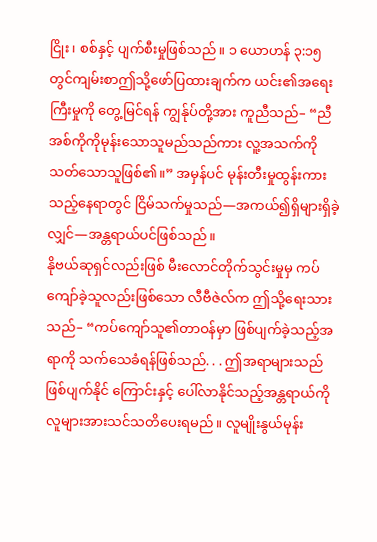ငြိုး၊ စစ်နှင့် ပျက်စီးမှုဖြစ်သည်။ ၁ ယောဟန် ၃:၁၅ တွင်ကျမ်းစာဤသို့ဖော်ပြထားချက်က ယင်း၏အရေးကြီးမှုကို တွေ့မြင်ရန် ကျွန်ုပ်တို့အား ကူညီသည်– “ညီအစ်ကိုကိုမုန်းသောသူမည်သည်ကား လူ့အသက်ကိုသတ်သောသူဖြစ်၏။” အမှန်ပင် မုန်းတီးမှုထွန်းကားသည့်နေရာတွင် ငြိမ်သက်မှုသည်—အကယ်၍ရှိများရှိခဲ့လျှင်—အန္တရာယ်ပင်ဖြစ်သည်။
နိုဗယ်ဆုရှင်လည်းဖြစ် မီးလောင်တိုက်သွင်းမှုမှ ကပ်ကျော်ခဲ့သူလည်းဖြစ်သော လီဗီဇဲလ်က ဤသို့ရေးသားသည်– “ကပ်ကျော်သူ၏တာဝန်မှာ ဖြစ်ပျက်ခဲ့သည့်အရာကို သက်သေခံရန်ဖြစ်သည်. . . ဤအရာများသည် ဖြစ်ပျက်နိုင် ကြောင်းနှင့် ပေါ်လာနိုင်သည့်အန္တရာယ်ကို လူများအားသင်သတိပေးရမည်။ လူမျိုးနွယ်မုန်း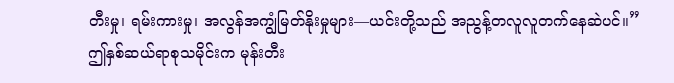တီးမှု၊ ရမ်းကားမှု၊ အလွန်အကျွံမြတ်နိုးမှုများ—ယင်းတို့သည် အညွန့်တလူလူတက်နေဆဲပင်။” ဤနှစ်ဆယ်ရာစုသမိုင်းက မုန်းတီး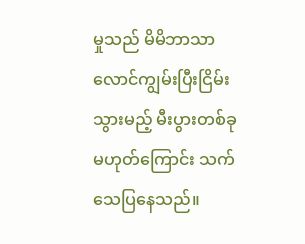မှုသည် မိမိဘာသာလောင်ကျွမ်းပြီးငြိမ်းသွားမည့် မီးပွားတစ်ခုမဟုတ်ကြောင်း သက်သေပြနေသည်။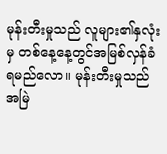မုန်းတီးမှုသည် လူများ၏နှလုံးမှ တစ်နေ့နေ့တွင်အမြစ်လှန်ခံရမည်လော။ မုန်းတီးမှုသည် အမြဲ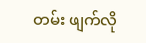တမ်း ဖျက်လို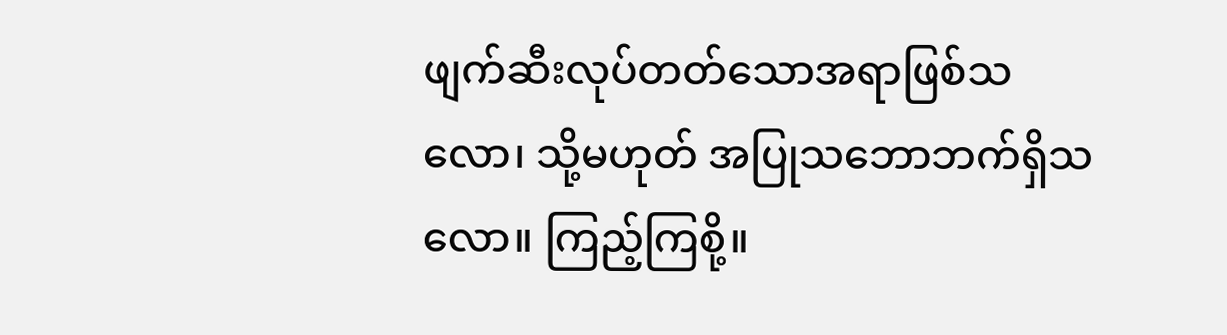ဖျက်ဆီးလုပ်တတ်သောအရာဖြစ်သလော၊ သို့မဟုတ် အပြုသဘောဘက်ရှိသလော။ ကြည့်ကြစို့။